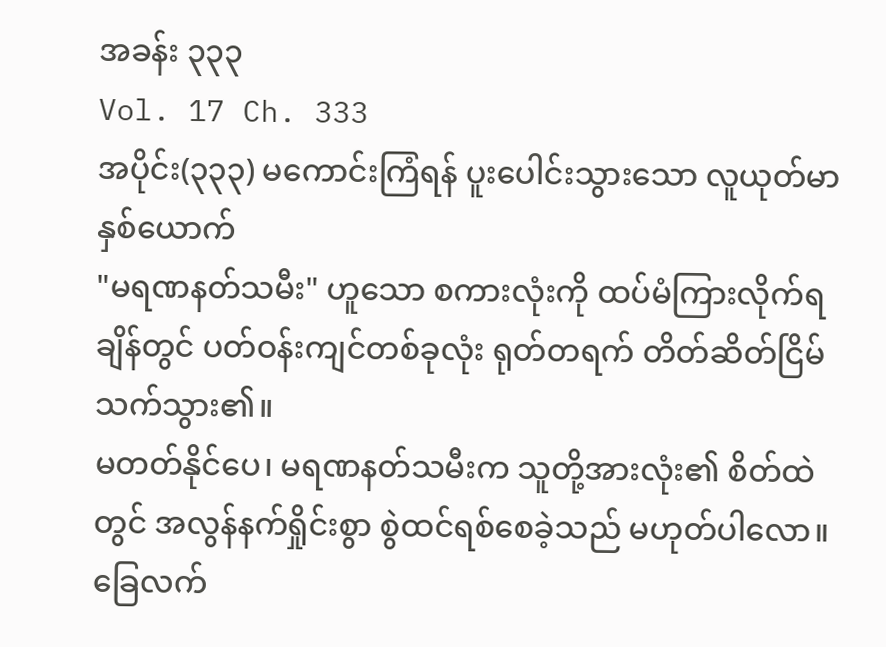အခန်း ၃၃၃
Vol. 17 Ch. 333
အပိုင်း(၃၃၃) မကောင်းကြံရန် ပူးပေါင်းသွားသော လူယုတ်မာနှစ်ယောက်
"မရဏနတ်သမီး" ဟူသော စကားလုံးကို ထပ်မံကြားလိုက်ရချိန်တွင် ပတ်ဝန်းကျင်တစ်ခုလုံး ရုတ်တရက် တိတ်ဆိတ်ငြိမ်သက်သွား၏။
မတတ်နိုင်ပေ၊ မရဏနတ်သမီးက သူတို့အားလုံး၏ စိတ်ထဲတွင် အလွန်နက်ရှိုင်းစွာ စွဲထင်ရစ်စေခဲ့သည် မဟုတ်ပါလော။
ခြေလက်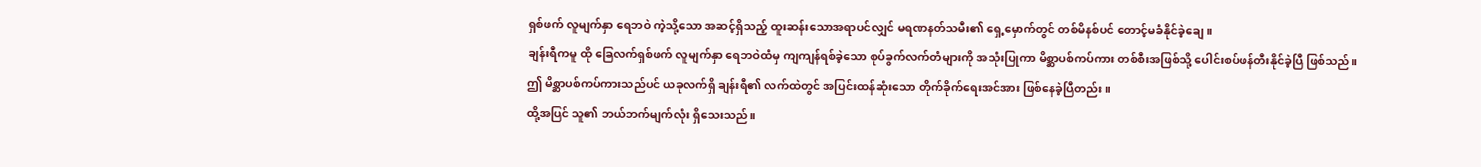ရှစ်ဖက် လူမျက်နှာ ရေဘဝဲ ကဲ့သို့သော အဆင့်ရှိသည့် ထူးဆန်းသောအရာပင်လျှင် မရဏနတ်သမီး၏ ရှေ့မှောက်တွင် တစ်မိနစ်ပင် တောင့်မခံနိုင်ခဲ့ချေ။
ချန်းရီကမူ ထို ခြေလက်ရှစ်ဖက် လူမျက်နှာ ရေဘဝဲထံမှ ကျကျန်ရစ်ခဲ့သော စုပ်ခွက်လက်တံများကို အသုံးပြုကာ မိစ္ဆာပစ်ကပ်ကား တစ်စီးအဖြစ်သို့ ပေါင်းစပ်ဖန်တီးနိုင်ခဲ့ပြီ ဖြစ်သည်။
ဤ မိစ္ဆာပစ်ကပ်ကားသည်ပင် ယခုလက်ရှိ ချန်းရီ၏ လက်ထဲတွင် အပြင်းထန်ဆုံးသော တိုက်ခိုက်ရေးအင်အား ဖြစ်နေခဲ့ပြီတည်း။
ထို့အပြင် သူ၏ ဘယ်ဘက်မျက်လုံး ရှိသေးသည်။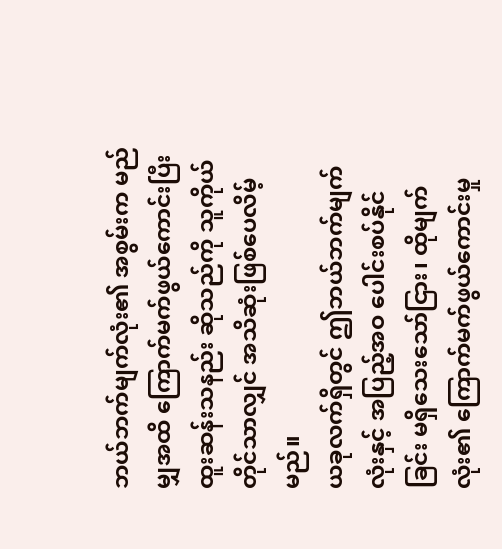ဘယ်ဘက်မျက်လုံး၏ အစွမ်းက မည်မျှအထိ ကြောက်မက်ဖွယ်ကောင်းပြီး ထူးဆန်းသနည်း ဆိုသည်ကို သူကိုယ်တိုင်သာလျှင် အသိဆုံးဖြစ်ပေလိမ့်မည်။
ယခုလက်ရှိတွင် ဤဘယ်ဘက်မျက်လုံးနှင့် အပြည့်အဝ ပေါင်းစပ်နိုင်ခြင်း မရှိသေးသော်ငြား၊ ထိုမျက်လုံး၏ ကြောက်မက်ဖွယ်ကောင်းမှု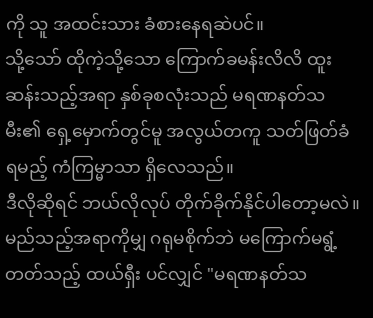ကို သူ အထင်းသား ခံစားနေရဆဲပင်။
သို့သော် ထိုကဲ့သို့သော ကြောက်ခမန်းလိလိ ထူးဆန်းသည့်အရာ နှစ်ခုစလုံးသည် မရဏနတ်သမီး၏ ရှေ့မှောက်တွင်မူ အလွယ်တကူ သတ်ဖြတ်ခံရမည့် ကံကြမ္မာသာ ရှိလေသည်။
ဒီလိုဆိုရင် ဘယ်လိုလုပ် တိုက်ခိုက်နိုင်ပါတော့မလဲ။
မည်သည့်အရာကိုမျှ ဂရုမစိုက်ဘဲ မကြောက်မရွံ့တတ်သည့် ထယ်ရှီး ပင်လျှင် "မရဏနတ်သ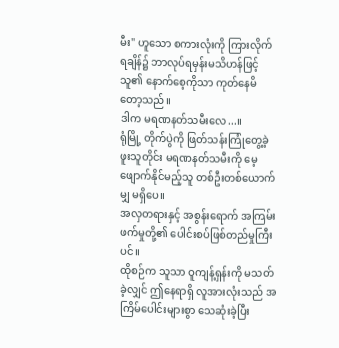မီး" ဟူသော စကားလုံးကို ကြားလိုက်ရချိန်၌ ဘာလုပ်ရမှန်းမသိဟန်ဖြင့် သူ၏ နောက်စေ့ကိုသာ ကုတ်နေမိတော့သည်။
ဒါက မရဏနတ်သမီးလေ...။
ရုံမြို့ တိုက်ပွဲကို ဖြတ်သန်းကြုံတွေ့ခဲ့ဖူးသူတိုင်း မရဏနတ်သမီးကို မေ့ဖျောက်နိုင်မည့်သူ တစ်ဦးတစ်ယောက်မျှ မရှိပေ။
အလှတရားနှင့် အစွန်းရောက် အကြမ်းဖက်မှုတို့၏ ပေါင်းစပ်ဖြစ်တည်မှုကြီးပင်။
ထိုစဉ်က သူသာ ဝူကျန့်ရှန်းကို မသတ်ခဲ့လျှင် ဤနေရာရှိ လူအားလုံးသည် အကြိမ်ပေါင်းများစွာ သေဆုံးခဲ့ပြီး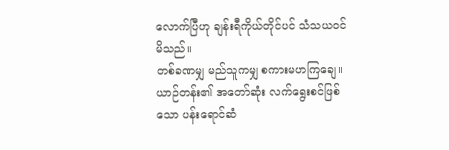လောက်ပြီဟု ချန်းရီကိုယ်တိုင်ပင် သံသယဝင်မိသည်။
တစ်ခဏမျှ မည်သူကမျှ စကားမဟကြချေ။
ယာဉ်တန်း၏ အတော်ဆုံး လက်ရွေးစင်ဖြစ်သော ပန်းရောင်ဆံ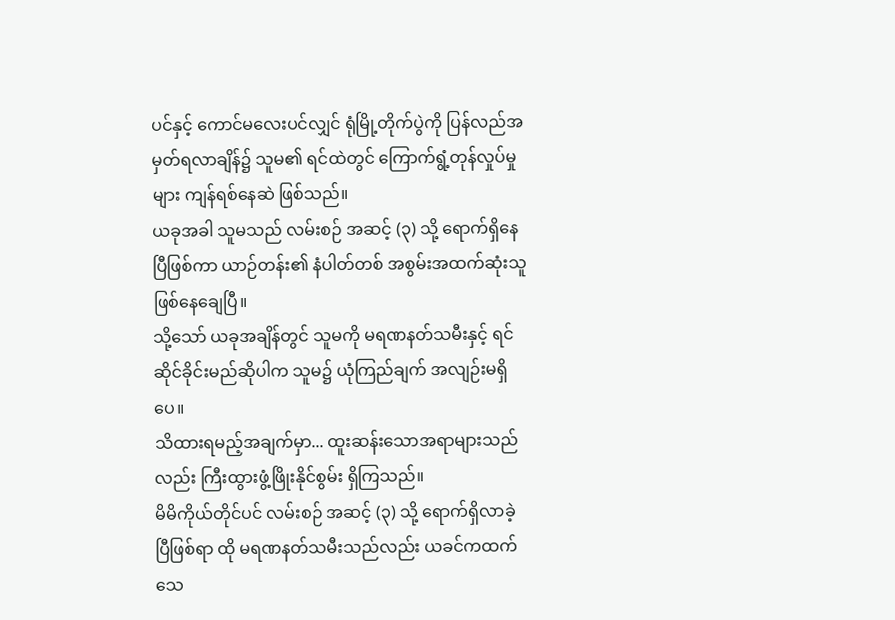ပင်နှင့် ကောင်မလေးပင်လျှင် ရုံမြို့တိုက်ပွဲကို ပြန်လည်အမှတ်ရလာချိန်၌ သူမ၏ ရင်ထဲတွင် ကြောက်ရွံ့တုန်လှုပ်မှုများ ကျန်ရစ်နေဆဲ ဖြစ်သည်။
ယခုအခါ သူမသည် လမ်းစဉ် အဆင့် (၃) သို့ ရောက်ရှိနေပြီဖြစ်ကာ ယာဉ်တန်း၏ နံပါတ်တစ် အစွမ်းအထက်ဆုံးသူ ဖြစ်နေချေပြီ။
သို့သော် ယခုအချိန်တွင် သူမကို မရဏနတ်သမီးနှင့် ရင်ဆိုင်ခိုင်းမည်ဆိုပါက သူမ၌ ယုံကြည်ချက် အလျဉ်းမရှိပေ။
သိထားရမည့်အချက်မှာ... ထူးဆန်းသောအရာများသည်လည်း ကြီးထွားဖွံ့ဖြိုးနိုင်စွမ်း ရှိကြသည်။
မိမိကိုယ်တိုင်ပင် လမ်းစဉ် အဆင့် (၃) သို့ ရောက်ရှိလာခဲ့ပြီဖြစ်ရာ ထို မရဏနတ်သမီးသည်လည်း ယခင်ကထက် သေ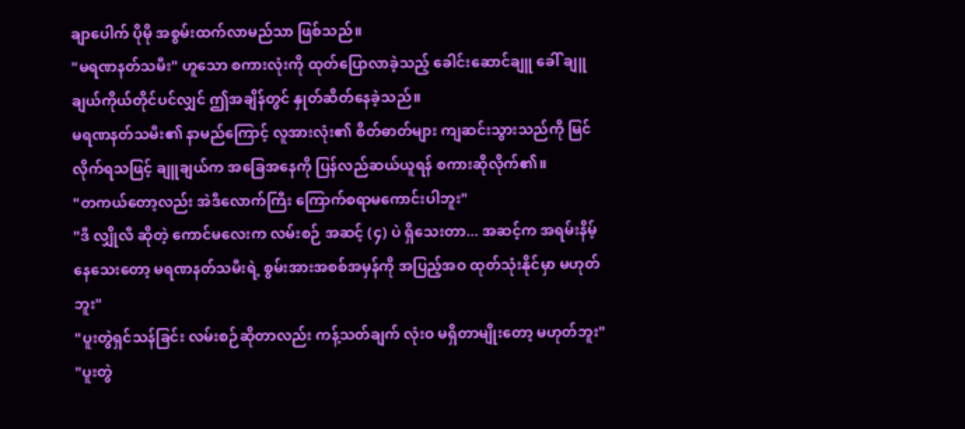ချာပေါက် ပိုမို အစွမ်းထက်လာမည်သာ ဖြစ်သည်။
"မရဏနတ်သမီး" ဟူသော စကားလုံးကို ထုတ်ပြောလာခဲ့သည့် ခေါင်းဆောင်ချူ ခေါ် ချူချယ်ကိုယ်တိုင်ပင်လျှင် ဤအချိန်တွင် နှုတ်ဆိတ်နေခဲ့သည်။
မရဏနတ်သမီး၏ နာမည်ကြောင့် လူအားလုံး၏ စိတ်ဓာတ်များ ကျဆင်းသွားသည်ကို မြင်လိုက်ရသဖြင့် ချူချယ်က အခြေအနေကို ပြန်လည်ဆယ်ယူရန် စကားဆိုလိုက်၏။
"တကယ်တော့လည်း အဲဒီလောက်ကြီး ကြောက်စရာမကောင်းပါဘူး"
"ဒီ လျှိုလီ ဆိုတဲ့ ကောင်မလေးက လမ်းစဉ် အဆင့် (၄) ပဲ ရှိသေးတာ... အဆင့်က အရမ်းနိမ့်နေသေးတော့ မရဏနတ်သမီးရဲ့ စွမ်းအားအစစ်အမှန်ကို အပြည့်အဝ ထုတ်သုံးနိုင်မှာ မဟုတ်ဘူး"
"ပူးတွဲရှင်သန်ခြင်း လမ်းစဉ်ဆိုတာလည်း ကန့်သတ်ချက် လုံးဝ မရှိတာမျိုးတော့ မဟုတ်ဘူး"
"ပူးတွဲ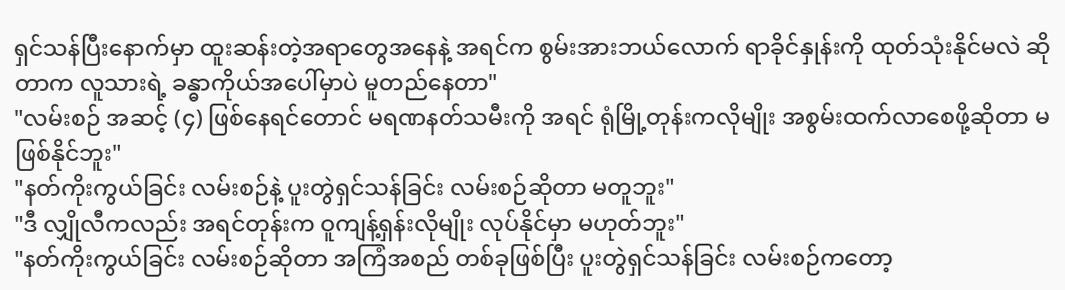ရှင်သန်ပြီးနောက်မှာ ထူးဆန်းတဲ့အရာတွေအနေနဲ့ အရင်က စွမ်းအားဘယ်လောက် ရာခိုင်နှုန်းကို ထုတ်သုံးနိုင်မလဲ ဆိုတာက လူသားရဲ့ ခန္ဓာကိုယ်အပေါ်မှာပဲ မူတည်နေတာ"
"လမ်းစဉ် အဆင့် (၄) ဖြစ်နေရင်တောင် မရဏနတ်သမီးကို အရင် ရုံမြို့တုန်းကလိုမျိုး အစွမ်းထက်လာစေဖို့ဆိုတာ မဖြစ်နိုင်ဘူး"
"နတ်ကိုးကွယ်ခြင်း လမ်းစဉ်နဲ့ ပူးတွဲရှင်သန်ခြင်း လမ်းစဉ်ဆိုတာ မတူဘူး"
"ဒီ လျှိုလီကလည်း အရင်တုန်းက ဝူကျန့်ရှန်းလိုမျိုး လုပ်နိုင်မှာ မဟုတ်ဘူး"
"နတ်ကိုးကွယ်ခြင်း လမ်းစဉ်ဆိုတာ အကြံအစည် တစ်ခုဖြစ်ပြီး ပူးတွဲရှင်သန်ခြင်း လမ်းစဉ်ကတော့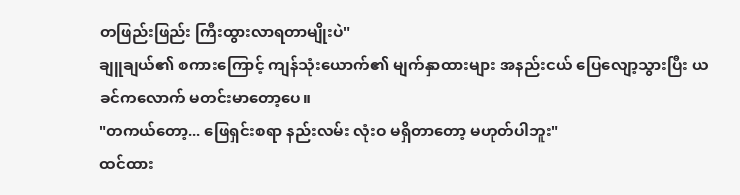တဖြည်းဖြည်း ကြီးထွားလာရတာမျိုးပဲ"
ချူချယ်၏ စကားကြောင့် ကျန်သုံးယောက်၏ မျက်နှာထားများ အနည်းငယ် ပြေလျော့သွားပြီး ယခင်ကလောက် မတင်းမာတော့ပေ။
"တကယ်တော့... ဖြေရှင်းစရာ နည်းလမ်း လုံးဝ မရှိတာတော့ မဟုတ်ပါဘူး"
ထင်ထား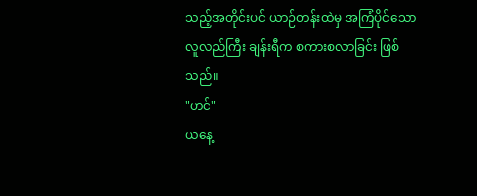သည့်အတိုင်းပင် ယာဉ်တန်းထဲမှ အကြံပိုင်သော လူလည်ကြီး ချန်းရီက စကားစလာခြင်း ဖြစ်သည်။
"ဟင်"
ယနေ့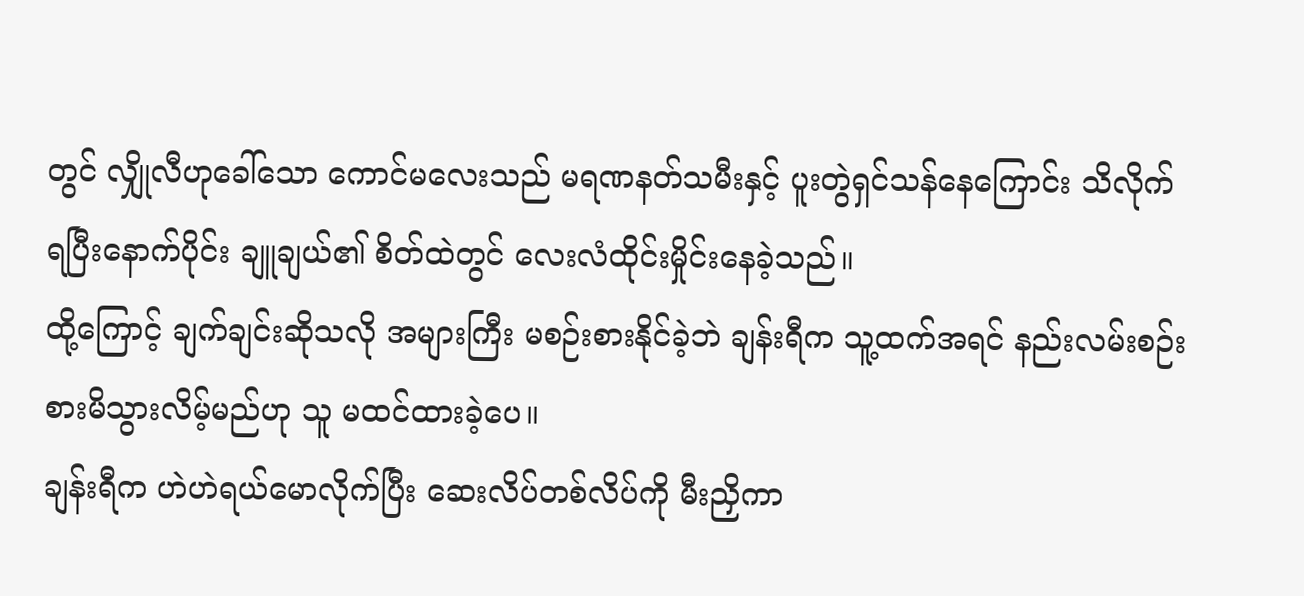တွင် လျှိုလီဟုခေါ်သော ကောင်မလေးသည် မရဏနတ်သမီးနှင့် ပူးတွဲရှင်သန်နေကြောင်း သိလိုက်ရပြီးနောက်ပိုင်း ချူချယ်၏ စိတ်ထဲတွင် လေးလံထိုင်းမှိုင်းနေခဲ့သည်။
ထို့ကြောင့် ချက်ချင်းဆိုသလို အများကြီး မစဉ်းစားနိုင်ခဲ့ဘဲ ချန်းရီက သူ့ထက်အရင် နည်းလမ်းစဉ်းစားမိသွားလိမ့်မည်ဟု သူ မထင်ထားခဲ့ပေ။
ချန်းရီက ဟဲဟဲရယ်မောလိုက်ပြီး ဆေးလိပ်တစ်လိပ်ကို မီးညှိကာ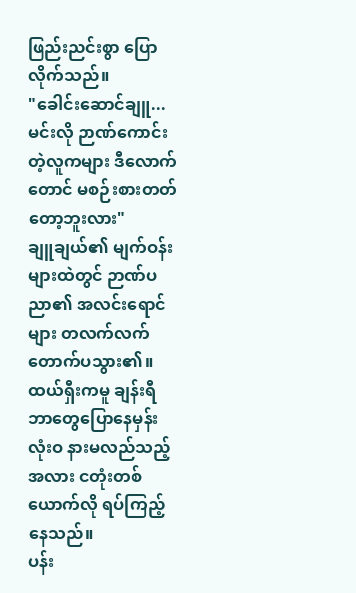ဖြည်းညင်းစွာ ပြောလိုက်သည်။
"ခေါင်းဆောင်ချူ... မင်းလို ဉာဏ်ကောင်းတဲ့လူကများ ဒီလောက်တောင် မစဉ်းစားတတ်တော့ဘူးလား"
ချူချယ်၏ မျက်ဝန်းများထဲတွင် ဉာဏ်ပညာ၏ အလင်းရောင်များ တလက်လက် တောက်ပသွား၏။
ထယ်ရှီးကမူ ချန်းရီ ဘာတွေပြောနေမှန်း လုံးဝ နားမလည်သည့်အလား ငတုံးတစ်ယောက်လို ရပ်ကြည့်နေသည်။
ပန်း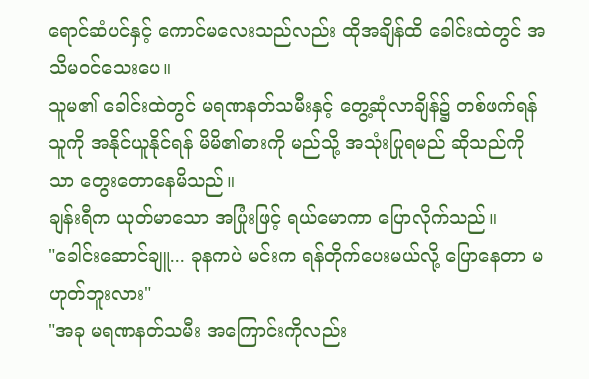ရောင်ဆံပင်နှင့် ကောင်မလေးသည်လည်း ထိုအချိန်ထိ ခေါင်းထဲတွင် အသိမဝင်သေးပေ။
သူမ၏ ခေါင်းထဲတွင် မရဏနတ်သမီးနှင့် တွေ့ဆုံလာချိန်၌ တစ်ဖက်ရန်သူကို အနိုင်ယူနိုင်ရန် မိမိ၏ဓားကို မည်သို့ အသုံးပြုရမည် ဆိုသည်ကိုသာ တွေးတောနေမိသည်။
ချန်းရီက ယုတ်မာသော အပြုံးဖြင့် ရယ်မောကာ ပြောလိုက်သည်။
"ခေါင်းဆောင်ချူ... ခုနကပဲ မင်းက ရန်တိုက်ပေးမယ်လို့ ပြောနေတာ မဟုတ်ဘူးလား"
"အခု မရဏနတ်သမီး အကြောင်းကိုလည်း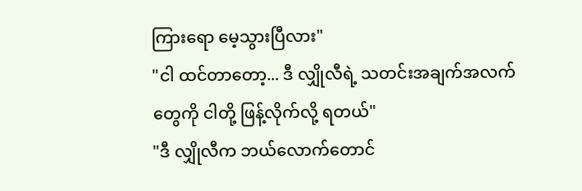ကြားရော မေ့သွားပြီလား"
"ငါ ထင်တာတော့... ဒီ လျှိုလီရဲ့ သတင်းအချက်အလက်တွေကို ငါတို့ ဖြန့်လိုက်လို့ ရတယ်"
"ဒီ လျှိုလီက ဘယ်လောက်တောင်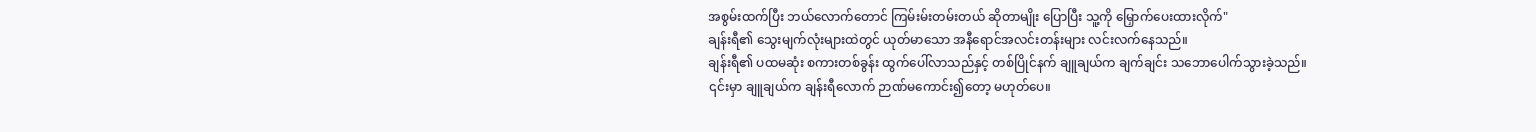အစွမ်းထက်ပြီး ဘယ်လောက်တောင် ကြမ်းမ်းတမ်းတယ် ဆိုတာမျိုး ပြောပြီး သူ့ကို မြှောက်ပေးထားလိုက်"
ချန်းရီ၏ သွေးမျက်လုံးများထဲတွင် ယုတ်မာသော အနီရောင်အလင်းတန်းများ လင်းလက်နေသည်။
ချန်းရီ၏ ပထမဆုံး စကားတစ်ခွန်း ထွက်ပေါ်လာသည်နှင့် တစ်ပြိုင်နက် ချူချယ်က ချက်ချင်း သဘောပေါက်သွားခဲ့သည်။
၎င်းမှာ ချူချယ်က ချန်းရီလောက် ဉာဏ်မကောင်း၍တော့ မဟုတ်ပေ။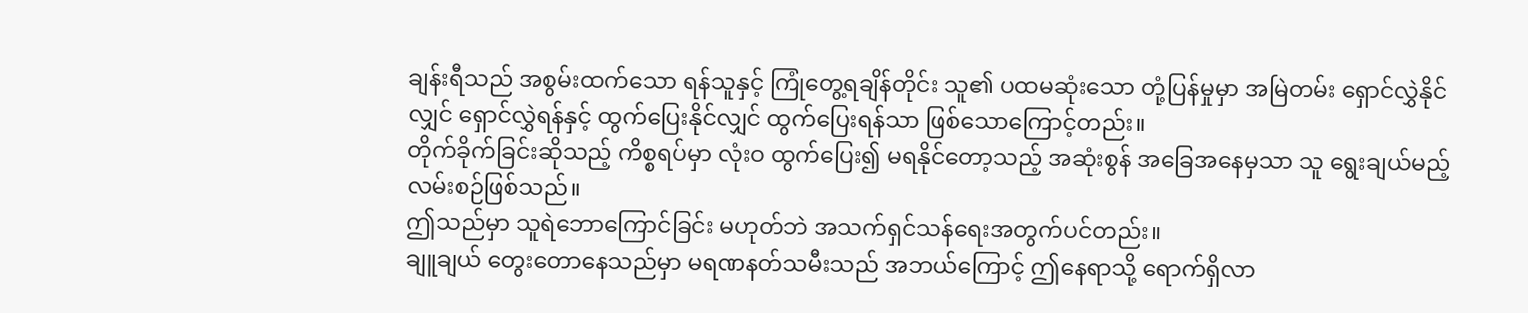ချန်းရီသည် အစွမ်းထက်သော ရန်သူနှင့် ကြုံတွေ့ရချိန်တိုင်း သူ၏ ပထမဆုံးသော တုံ့ပြန်မှုမှာ အမြဲတမ်း ရှောင်လွှဲနိုင်လျှင် ရှောင်လွှဲရန်နှင့် ထွက်ပြေးနိုင်လျှင် ထွက်ပြေးရန်သာ ဖြစ်သောကြောင့်တည်း။
တိုက်ခိုက်ခြင်းဆိုသည့် ကိစ္စရပ်မှာ လုံးဝ ထွက်ပြေး၍ မရနိုင်တော့သည့် အဆုံးစွန် အခြေအနေမှသာ သူ ရွေးချယ်မည့် လမ်းစဉ်ဖြစ်သည်။
ဤသည်မှာ သူရဲဘောကြောင်ခြင်း မဟုတ်ဘဲ အသက်ရှင်သန်ရေးအတွက်ပင်တည်း။
ချူချယ် တွေးတောနေသည်မှာ မရဏနတ်သမီးသည် အဘယ်ကြောင့် ဤနေရာသို့ ရောက်ရှိလာ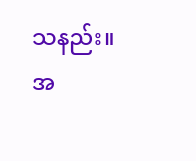သနည်း။ အ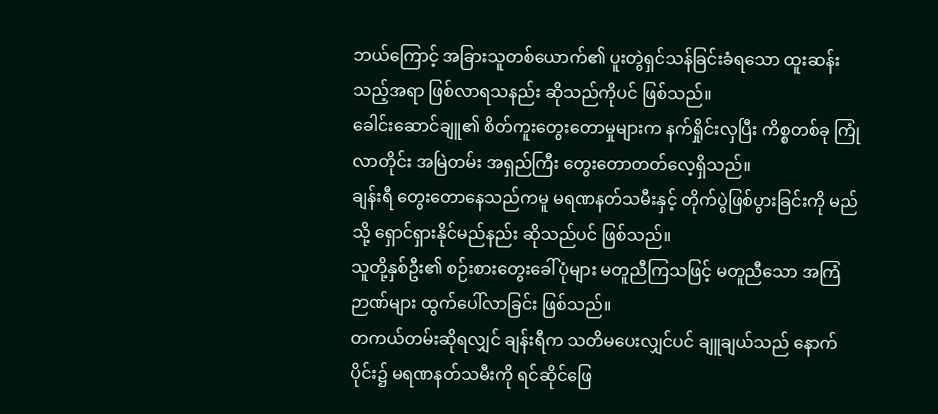ဘယ်ကြောင့် အခြားသူတစ်ယောက်၏ ပူးတွဲရှင်သန်ခြင်းခံရသော ထူးဆန်းသည့်အရာ ဖြစ်လာရသနည်း ဆိုသည်ကိုပင် ဖြစ်သည်။
ခေါင်းဆောင်ချူ၏ စိတ်ကူးတွေးတောမှုများက နက်ရှိုင်းလှပြီး ကိစ္စတစ်ခု ကြုံလာတိုင်း အမြဲတမ်း အရှည်ကြီး တွေးတောတတ်လေ့ရှိသည်။
ချန်းရီ တွေးတောနေသည်ကမူ မရဏနတ်သမီးနှင့် တိုက်ပွဲဖြစ်ပွားခြင်းကို မည်သို့ ရှောင်ရှားနိုင်မည်နည်း ဆိုသည်ပင် ဖြစ်သည်။
သူတို့နှစ်ဦး၏ စဉ်းစားတွေးခေါ်ပုံများ မတူညီကြသဖြင့် မတူညီသော အကြံဉာဏ်များ ထွက်ပေါ်လာခြင်း ဖြစ်သည်။
တကယ်တမ်းဆိုရလျှင် ချန်းရီက သတိမပေးလျှင်ပင် ချူချယ်သည် နောက်ပိုင်း၌ မရဏနတ်သမီးကို ရင်ဆိုင်ဖြေ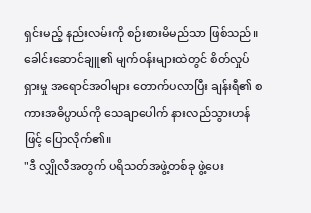ရှင်းမည့် နည်းလမ်းကို စဉ်းစားမိမည်သာ ဖြစ်သည်။
ခေါင်းဆောင်ချူ၏ မျက်ဝန်းများထဲတွင် စိတ်လှုပ်ရှားမှု အရောင်အဝါများ တောက်ပလာပြီး ချန်းရီ၏ စကားအဓိပ္ပာယ်ကို သေချာပေါက် နားလည်သွားဟန်ဖြင့် ပြောလိုက်၏။
"ဒီ လျှိုလီအတွက် ပရိသတ်အဖွဲ့တစ်ခု ဖွဲ့ပေး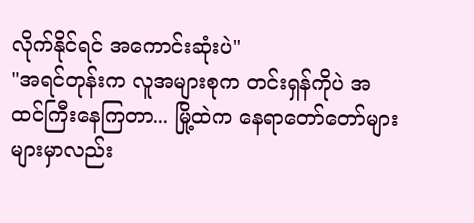လိုက်နိုင်ရင် အကောင်းဆုံးပဲ"
"အရင်တုန်းက လူအများစုက တင်းရှန်ကိုပဲ အထင်ကြီးနေကြတာ... မြို့ထဲက နေရာတော်တော်များများမှာလည်း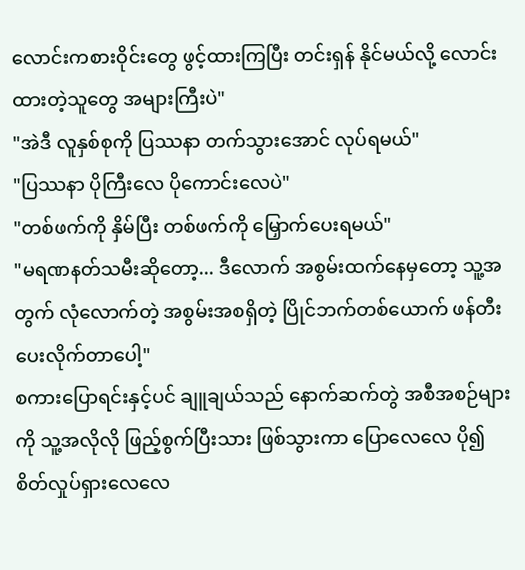လောင်းကစားဝိုင်းတွေ ဖွင့်ထားကြပြီး တင်းရှန် နိုင်မယ်လို့ လောင်းထားတဲ့သူတွေ အများကြီးပဲ"
"အဲဒီ လူနှစ်စုကို ပြဿနာ တက်သွားအောင် လုပ်ရမယ်"
"ပြဿနာ ပိုကြီးလေ ပိုကောင်းလေပဲ"
"တစ်ဖက်ကို နှိမ်ပြီး တစ်ဖက်ကို မြှောက်ပေးရမယ်"
"မရဏနတ်သမီးဆိုတော့... ဒီလောက် အစွမ်းထက်နေမှတော့ သူ့အတွက် လုံလောက်တဲ့ အစွမ်းအစရှိတဲ့ ပြိုင်ဘက်တစ်ယောက် ဖန်တီးပေးလိုက်တာပေါ့"
စကားပြောရင်းနှင့်ပင် ချူချယ်သည် နောက်ဆက်တွဲ အစီအစဉ်များကို သူ့အလိုလို ဖြည့်စွက်ပြီးသား ဖြစ်သွားကာ ပြောလေလေ ပို၍ စိတ်လှုပ်ရှားလေလေ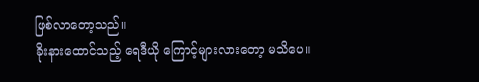ဖြစ်လာတော့သည်။
ခိုးနားထောင်သည့် ရေဒီယို ကြောင့်များလားတော့ မသိပေ။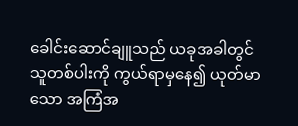ခေါင်းဆောင်ချူသည် ယခုအခါတွင် သူတစ်ပါးကို ကွယ်ရာမှနေ၍ ယုတ်မာသော အကြံအ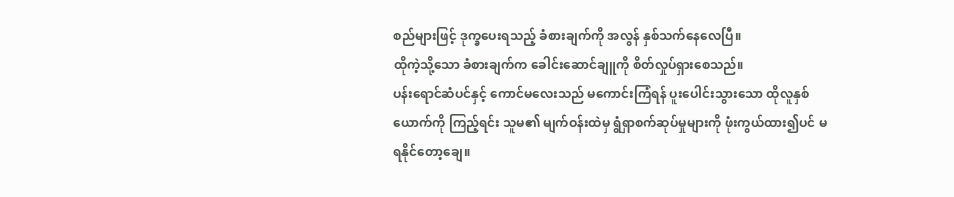စည်များဖြင့် ဒုက္ခပေးရသည့် ခံစားချက်ကို အလွန် နှစ်သက်နေလေပြီ။
ထိုကဲ့သို့သော ခံစားချက်က ခေါင်းဆောင်ချူကို စိတ်လှုပ်ရှားစေသည်။
ပန်းရောင်ဆံပင်နှင့် ကောင်မလေးသည် မကောင်းကြံရန် ပူးပေါင်းသွားသော ထိုလူနှစ်ယောက်ကို ကြည့်ရင်း သူမ၏ မျက်ဝန်းထဲမှ ရွံရှာစက်ဆုပ်မှုများကို ဖုံးကွယ်ထား၍ပင် မရနိုင်တော့ချေ။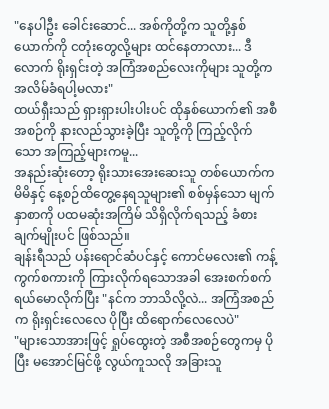"နေပါဦး ခေါင်းဆောင်... အစ်ကိုတို့က သူတို့နှစ်ယောက်ကို ငတုံးတွေလို့များ ထင်နေတာလား... ဒီလောက် ရိုးရှင်းတဲ့ အကြံအစည်လေးကိုများ သူတို့က အလိမ်ခံရပါ့မလား"
ထယ်ရှီးသည် ရှားရှားပါးပါးပင် ထိုနှစ်ယောက်၏ အစီအစဉ်ကို နားလည်သွားခဲ့ပြီး သူတို့ကို ကြည့်လိုက်သော အကြည့်များကမူ...
အနည်းဆုံးတော့ ရိုးသားအေးဆေးသူ တစ်ယောက်က မိမိနှင့် နေ့စဉ်ထိတွေ့နေရသူများ၏ စစ်မှန်သော မျက်နှာစာကို ပထမဆုံးအကြိမ် သိရှိလိုက်ရသည့် ခံစားချက်မျိုးပင် ဖြစ်သည်။
ချန်းရီသည် ပန်းရောင်ဆံပင်နှင့် ကောင်မလေး၏ ကန့်ကွက်စကားကို ကြားလိုက်ရသောအခါ အေးစက်စက် ရယ်မောလိုက်ပြီး "နင်က ဘာသိလို့လဲ... အကြံအစည်က ရိုးရှင်းလေလေ ပိုပြီး ထိရောက်လေလေပဲ"
"များသောအားဖြင့် ရှုပ်ထွေးတဲ့ အစီအစဉ်တွေကမှ ပိုပြီး မအောင်မြင်ဖို့ လွယ်ကူသလို အခြားသူ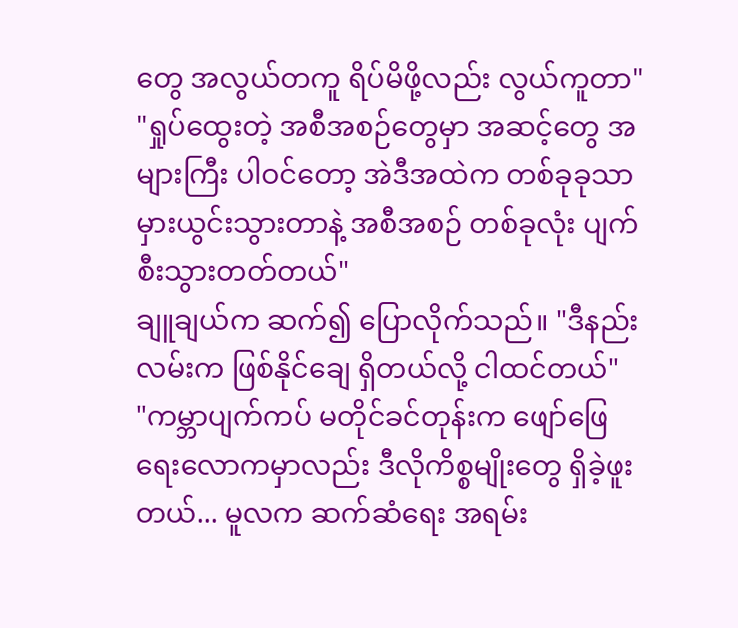တွေ အလွယ်တကူ ရိပ်မိဖို့လည်း လွယ်ကူတာ"
"ရှုပ်ထွေးတဲ့ အစီအစဉ်တွေမှာ အဆင့်တွေ အများကြီး ပါဝင်တော့ အဲဒီအထဲက တစ်ခုခုသာ မှားယွင်းသွားတာနဲ့ အစီအစဉ် တစ်ခုလုံး ပျက်စီးသွားတတ်တယ်"
ချူချယ်က ဆက်၍ ပြောလိုက်သည်။ "ဒီနည်းလမ်းက ဖြစ်နိုင်ချေ ရှိတယ်လို့ ငါထင်တယ်"
"ကမ္ဘာပျက်ကပ် မတိုင်ခင်တုန်းက ဖျော်ဖြေရေးလောကမှာလည်း ဒီလိုကိစ္စမျိုးတွေ ရှိခဲ့ဖူးတယ်... မူလက ဆက်ဆံရေး အရမ်း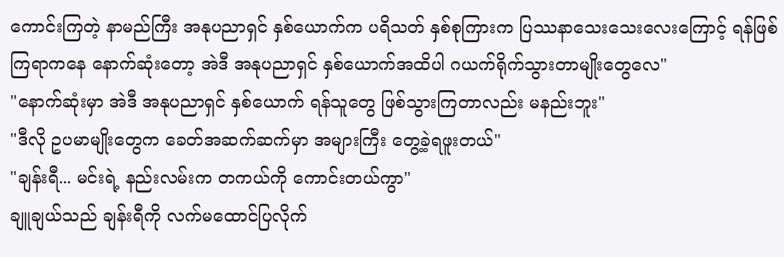ကောင်းကြတဲ့ နာမည်ကြီး အနုပညာရှင် နှစ်ယောက်က ပရိသတ် နှစ်စုကြားက ပြဿနာသေးသေးလေးကြောင့် ရန်ဖြစ်ကြရာကနေ နောက်ဆုံးတော့ အဲဒီ အနုပညာရှင် နှစ်ယောက်အထိပါ ဂယက်ရိုက်သွားတာမျိုးတွေလေ"
"နောက်ဆုံးမှာ အဲဒီ အနုပညာရှင် နှစ်ယောက် ရန်သူတွေ ဖြစ်သွားကြတာလည်း မနည်းဘူး"
"ဒီလို ဥပမာမျိုးတွေက ခေတ်အဆက်ဆက်မှာ အများကြီး တွေ့ခဲ့ရဖူးတယ်"
"ချန်းရီ... မင်းရဲ့ နည်းလမ်းက တကယ်ကို ကောင်းတယ်ကွာ"
ချူချယ်သည် ချန်းရီကို လက်မထောင်ပြလိုက်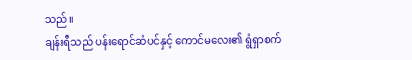သည်။
ချန်းရီသည် ပန်းရောင်ဆံပင်နှင့် ကောင်မလေး၏ ရွံရှာစက်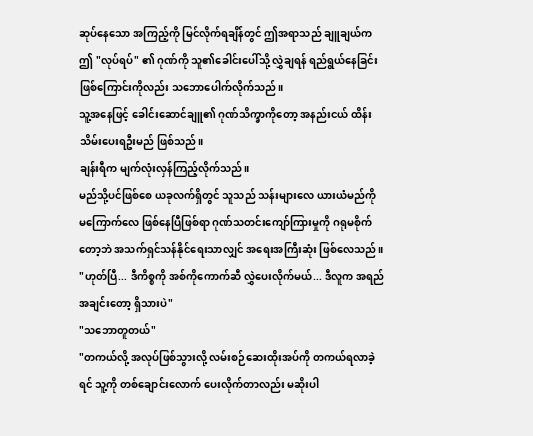ဆုပ်နေသော အကြည့်ကို မြင်လိုက်ရချိန်တွင် ဤအရာသည် ချူချယ်က ဤ "လုပ်ရပ်" ၏ ဂုဏ်ကို သူ၏ခေါင်းပေါ်သို့ လွှဲချရန် ရည်ရွယ်နေခြင်းဖြစ်ကြောင်းကိုလည်း သဘောပေါက်လိုက်သည်။
သူ့အနေဖြင့် ခေါင်းဆောင်ချူ၏ ဂုဏ်သိက္ခာကိုတော့ အနည်းငယ် ထိန်းသိမ်းပေးရဦးမည် ဖြစ်သည်။
ချန်းရီက မျက်လုံးလှန်ကြည့်လိုက်သည်။
မည်သို့ပင်ဖြစ်စေ ယခုလက်ရှိတွင် သူသည် သန်းများလေ ယားယံမည်ကို မကြောက်လေ ဖြစ်နေပြီဖြစ်ရာ ဂုဏ်သတင်းကျော်ကြားမှုကို ဂရုမစိုက်တော့ဘဲ အသက်ရှင်သန်နိုင်ရေးသာလျှင် အရေးအကြီးဆုံး ဖြစ်လေသည်။
"ဟုတ်ပြီ... ဒီကိစ္စကို အစ်ကိုကောက်ဆီ လွှဲပေးလိုက်မယ်... ဒီလူက အရည်အချင်းတော့ ရှိသားပဲ"
"သဘောတူတယ်"
"တကယ်လို့ အလုပ်ဖြစ်သွားလို့ လမ်းစဉ်ဆေးထိုးအပ်ကို တကယ်ရလာခဲ့ရင် သူ့ကို တစ်ချောင်းလောက် ပေးလိုက်တာလည်း မဆိုးပါ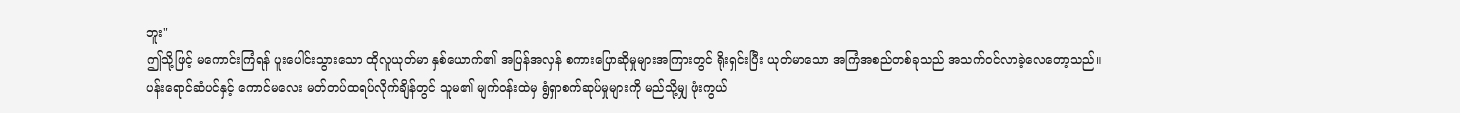ဘူး"
ဤသို့ဖြင့် မကောင်းကြံရန် ပူးပေါင်းသွားသော ထိုလူယုတ်မာ နှစ်ယောက်၏ အပြန်အလှန် စကားပြောဆိုမှုများအကြားတွင် ရိုးရှင်းပြီး ယုတ်မာသော အကြံအစည်တစ်ခုသည် အသက်ဝင်လာခဲ့လေတော့သည်။
ပန်းရောင်ဆံပင်နှင့် ကောင်မလေး မတ်တပ်ထရပ်လိုက်ချိန်တွင် သူမ၏ မျက်ဝန်းထဲမှ ရွံရှာစက်ဆုပ်မှုများကို မည်သို့မျှ ဖုံးကွယ်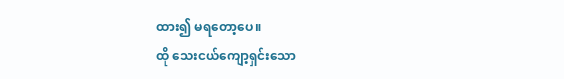ထား၍ မရတော့ပေ။
ထို သေးငယ်ကျော့ရှင်းသော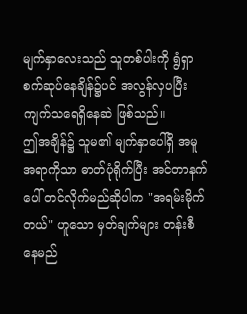မျက်နှာလေးသည် သူတစ်ပါးကို ရွံရှာစက်ဆုပ်နေချိန်၌ပင် အလွန်လှပပြီး ကျက်သရေရှိနေဆဲ ဖြစ်သည်။
ဤအချိန်၌ သူမ၏ မျက်နှာပေါ်ရှိ အမူအရာကိုသာ ဓာတ်ပုံရိုက်ပြီး အင်တာနက်ပေါ် တင်လိုက်မည်ဆိုပါက "အရမ်းမိုက်တယ်" ဟူသော မှတ်ချက်များ တန်းစီနေမည်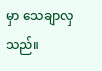မှာ သေချာလှသည်။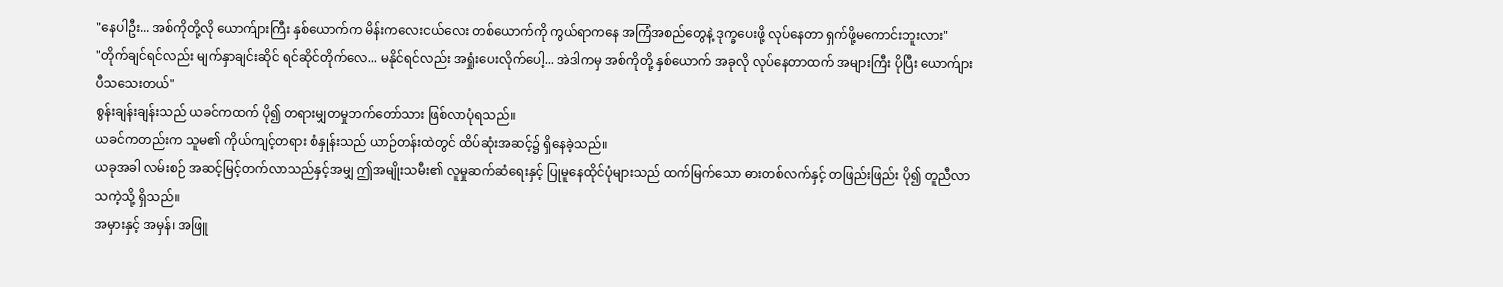"နေပါဦး... အစ်ကိုတို့လို ယောက်ျားကြီး နှစ်ယောက်က မိန်းကလေးငယ်လေး တစ်ယောက်ကို ကွယ်ရာကနေ အကြံအစည်တွေနဲ့ ဒုက္ခပေးဖို့ လုပ်နေတာ ရှက်ဖို့မကောင်းဘူးလား"
"တိုက်ချင်ရင်လည်း မျက်နှာချင်းဆိုင် ရင်ဆိုင်တိုက်လေ... မနိုင်ရင်လည်း အရှုံးပေးလိုက်ပေါ့... အဲဒါကမှ အစ်ကိုတို့ နှစ်ယောက် အခုလို လုပ်နေတာထက် အများကြီး ပိုပြီး ယောက်ျားပီသသေးတယ်"
စွန်းချန်းချန်းသည် ယခင်ကထက် ပို၍ တရားမျှတမှုဘက်တော်သား ဖြစ်လာပုံရသည်။
ယခင်ကတည်းက သူမ၏ ကိုယ်ကျင့်တရား စံနှုန်းသည် ယာဉ်တန်းထဲတွင် ထိပ်ဆုံးအဆင့်၌ ရှိနေခဲ့သည်။
ယခုအခါ လမ်းစဉ် အဆင့်မြင့်တက်လာသည်နှင့်အမျှ ဤအမျိုးသမီး၏ လူမှုဆက်ဆံရေးနှင့် ပြုမူနေထိုင်ပုံများသည် ထက်မြက်သော ဓားတစ်လက်နှင့် တဖြည်းဖြည်း ပို၍ တူညီလာသကဲ့သို့ ရှိသည်။
အမှားနှင့် အမှန်၊ အဖြူ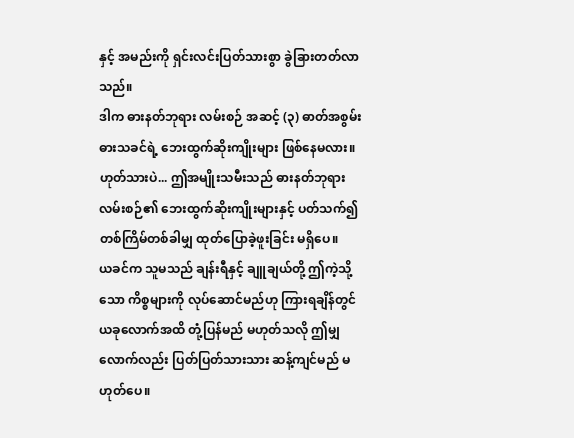နှင့် အမည်းကို ရှင်းလင်းပြတ်သားစွာ ခွဲခြားတတ်လာသည်။
ဒါက ဓားနတ်ဘုရား လမ်းစဉ် အဆင့် (၃) ဓာတ်အစွမ်း ဓားသခင်ရဲ့ ဘေးထွက်ဆိုးကျိုးများ ဖြစ်နေမလား။
ဟုတ်သားပဲ... ဤအမျိုးသမီးသည် ဓားနတ်ဘုရား လမ်းစဉ်၏ ဘေးထွက်ဆိုးကျိုးများနှင့် ပတ်သက်၍ တစ်ကြိမ်တစ်ခါမျှ ထုတ်ပြောခဲ့ဖူးခြင်း မရှိပေ။
ယခင်က သူမသည် ချန်းရီနှင့် ချူချယ်တို့ ဤကဲ့သို့သော ကိစ္စများကို လုပ်ဆောင်မည်ဟု ကြားရချိန်တွင် ယခုလောက်အထိ တုံ့ပြန်မည် မဟုတ်သလို ဤမျှလောက်လည်း ပြတ်ပြတ်သားသား ဆန့်ကျင်မည် မဟုတ်ပေ။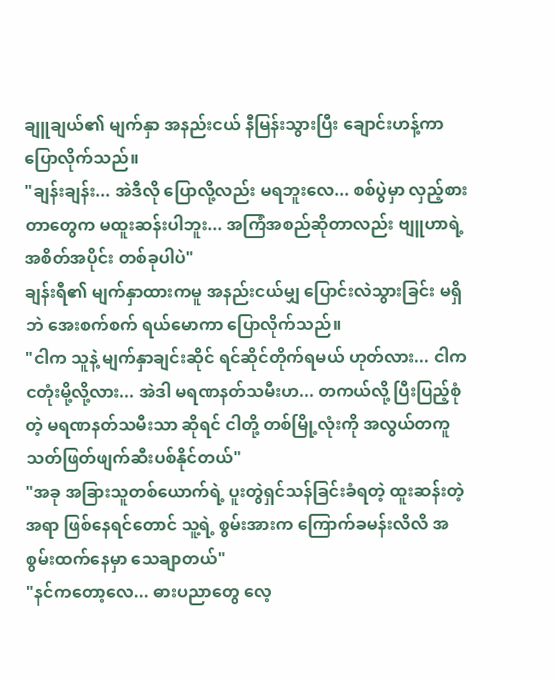ချူချယ်၏ မျက်နှာ အနည်းငယ် နီမြန်းသွားပြီး ချောင်းဟန့်ကာ ပြောလိုက်သည်။
"ချန်းချန်း... အဲဒီလို ပြောလို့လည်း မရဘူးလေ... စစ်ပွဲမှာ လှည့်စားတာတွေက မထူးဆန်းပါဘူး... အကြံအစည်ဆိုတာလည်း ဗျူဟာရဲ့ အစိတ်အပိုင်း တစ်ခုပါပဲ"
ချန်းရီ၏ မျက်နှာထားကမူ အနည်းငယ်မျှ ပြောင်းလဲသွားခြင်း မရှိဘဲ အေးစက်စက် ရယ်မောကာ ပြောလိုက်သည်။
"ငါက သူနဲ့ မျက်နှာချင်းဆိုင် ရင်ဆိုင်တိုက်ရမယ် ဟုတ်လား... ငါက ငတုံးမို့လို့လား... အဲဒါ မရဏနတ်သမီးဟ... တကယ်လို့ ပြီးပြည့်စုံတဲ့ မရဏနတ်သမီးသာ ဆိုရင် ငါတို့ တစ်မြို့လုံးကို အလွယ်တကူ သတ်ဖြတ်ဖျက်ဆီးပစ်နိုင်တယ်"
"အခု အခြားသူတစ်ယောက်ရဲ့ ပူးတွဲရှင်သန်ခြင်းခံရတဲ့ ထူးဆန်းတဲ့အရာ ဖြစ်နေရင်တောင် သူ့ရဲ့ စွမ်းအားက ကြောက်ခမန်းလိလိ အစွမ်းထက်နေမှာ သေချာတယ်"
"နင်ကတော့လေ... ဓားပညာတွေ လေ့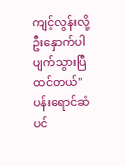ကျင့်လွန်းလို့ ဦးနှောက်ပါ ပျက်သွားပြီ ထင်တယ်"
ပန်းရောင်ဆံပင်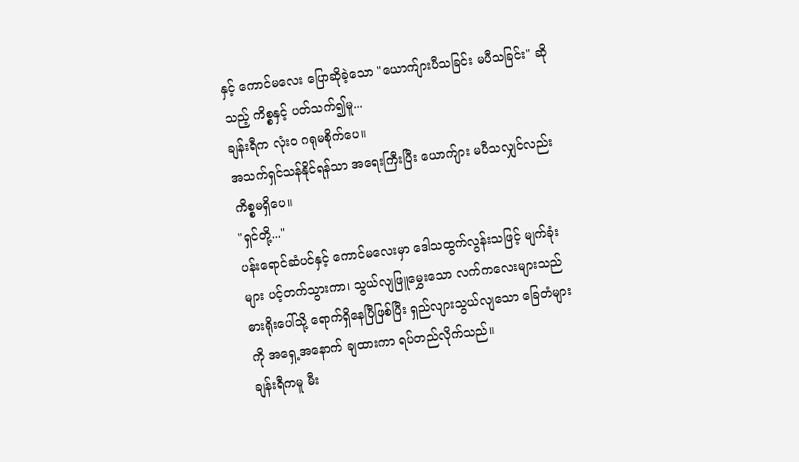နှင့် ကောင်မလေး ပြောဆိုခဲ့သော "ယောက်ျားပီသခြင်း မပီသခြင်း" ဆိုသည့် ကိစ္စနှင့် ပတ်သက်၍မူ...
ချန်းရီက လုံးဝ ဂရုမစိုက်ပေ။
အသက်ရှင်သန်နိုင်ရန်သာ အရေးကြီးပြီး ယောက်ျား မပီသလျှင်လည်း ကိစ္စမရှိပေ။
"ရှင်တို့..."
ပန်းရောင်ဆံပင်နှင့် ကောင်မလေးမှာ ဒေါသထွက်လွန်းသဖြင့် မျက်ခုံးများ ပင့်တက်သွားကာ၊ သွယ်လျဖြူမွှေးသော လက်ကလေးများသည် ဓားရိုးပေါ်သို့ ရောက်ရှိနေပြီဖြစ်ပြီး ရှည်လျားသွယ်လျသော ခြေတံများကို အရှေ့အနောက် ချထားကာ ရပ်တည်လိုက်သည်။
ချန်းရီကမူ မီး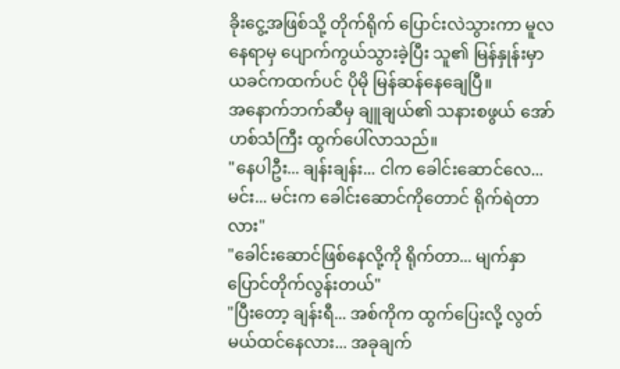ခိုးငွေ့အဖြစ်သို့ တိုက်ရိုက် ပြောင်းလဲသွားကာ မူလနေရာမှ ပျောက်ကွယ်သွားခဲ့ပြီး သူ၏ မြန်နှုန်းမှာ ယခင်ကထက်ပင် ပိုမို မြန်ဆန်နေချေပြီ။
အနောက်ဘက်ဆီမှ ချူချယ်၏ သနားစဖွယ် အော်ဟစ်သံကြီး ထွက်ပေါ်လာသည်။
"နေပါဦး... ချန်းချန်း... ငါက ခေါင်းဆောင်လေ... မင်း... မင်းက ခေါင်းဆောင်ကိုတောင် ရိုက်ရဲတာလား"
"ခေါင်းဆောင်ဖြစ်နေလို့ကို ရိုက်တာ... မျက်နှာပြောင်တိုက်လွန်းတယ်"
"ပြီးတော့ ချန်းရီ... အစ်ကိုက ထွက်ပြေးလို့ လွတ်မယ်ထင်နေလား... အခုချက်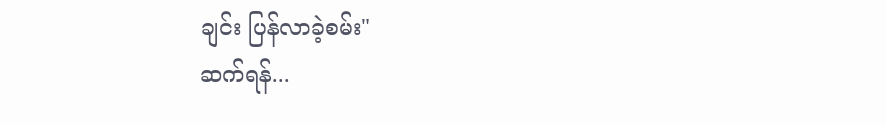ချင်း ပြန်လာခဲ့စမ်း"
ဆက်ရန်...